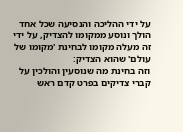על ידי ההליכה והנסיעה שכל אחד הולך ונוסע ממקומו להצדיק, על ידי זה מעלה מקומו לבחינת 'מקומו של עולם' שהוא הצדיק:
וזה בחינת מה שנוסעין והולכין על קברי צדיקים בפרט קדם ראש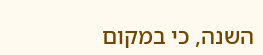השנה, כי במקום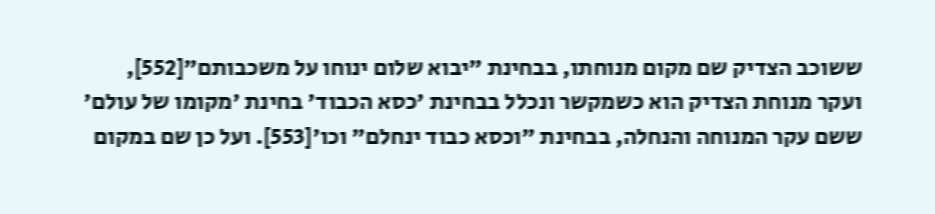ששוכב הצדיק שם מקום מנוחתו, בבחינת "יבוא שלום ינוחו על משכבותם"[552], ועקר מנוחת הצדיק הוא כשמקשר ונכלל בבחינת 'כסא הכבוד' בחינת 'מקומו של עולם' ששם עקר המנוחה והנחלה, בבחינת "וכסא כבוד ינחלם" וכו'[553]. ועל כן שם במקום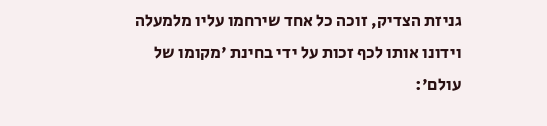גניזת הצדיק, זוכה כל אחד שירחמו עליו מלמעלה וידונו אותו לכף זכות על ידי בחינת 'מקומו של עולם':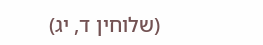(שלוחין ד, יג)